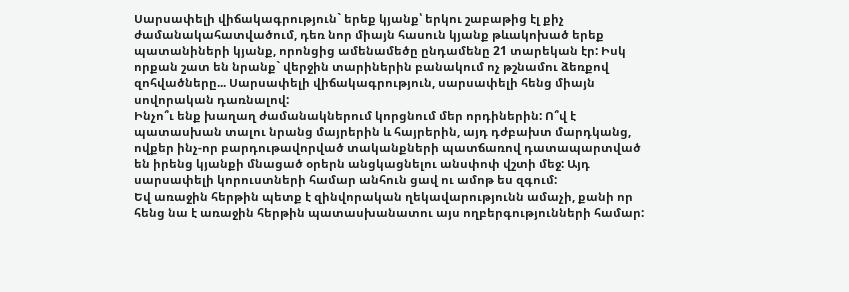Սարսափելի վիճակագրություն` երեք կյանք՝ երկու շաբաթից էլ քիչ ժամանակահատվածում, դեռ նոր միայն հասուն կյանք թևակոխած երեք պատանիների կյանք, որոնցից ամենամեծը ընդամենը 21 տարեկան էր: Իսկ որքան շատ են նրանք` վերջին տարիներին բանակում ոչ թշնամու ձեռքով զոհվածները... Սարսափելի վիճակագրություն, սարսափելի հենց միայն սովորական դառնալով:
Ինչո՞ւ ենք խաղաղ ժամանակներում կորցնում մեր որդիներին: Ո՞վ է պատասխան տալու նրանց մայրերին և հայրերին, այդ դժբախտ մարդկանց, ովքեր ինչ-որ բարդութավորված տականքների պատճառով դատապարտված են իրենց կյանքի մնացած օրերն անցկացնելու անսփոփ վշտի մեջ: Այդ սարսափելի կորուստների համար անհուն ցավ ու ամոթ ես զգում:
Եվ առաջին հերթին պետք է զինվորական ղեկավարությունն ամաչի, քանի որ հենց նա է առաջին հերթին պատասխանատու այս ողբերգությունների համար: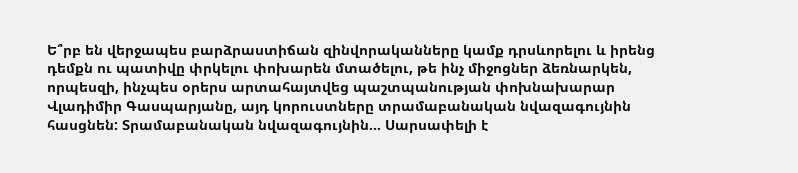Ե՞րբ են վերջապես բարձրաստիճան զինվորականները կամք դրսևորելու և իրենց դեմքն ու պատիվը փրկելու փոխարեն մտածելու, թե ինչ միջոցներ ձեռնարկեն, որպեսզի, ինչպես օրերս արտահայտվեց պաշտպանության փոխնախարար Վլադիմիր Գասպարյանը, այդ կորուստները տրամաբանական նվազագույնին հասցնեն: Տրամաբանական նվազագույնին... Սարսափելի է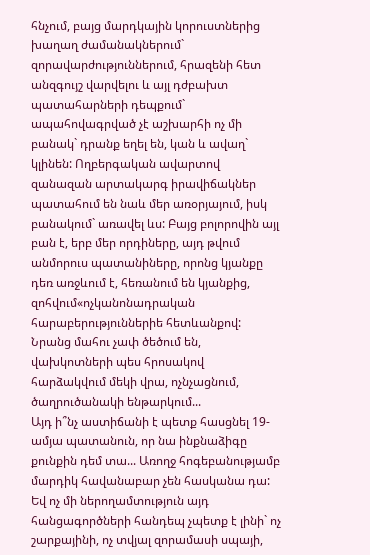հնչում, բայց մարդկային կորուստներից խաղաղ ժամանակներում` զորավարժություններում, հրազենի հետ անզգույշ վարվելու և այլ դժբախտ պատահարների դեպքում` ապահովագրված չէ աշխարհի ոչ մի բանակ` դրանք եղել են, կան և ավաղ` կլինեն: Ողբերգական ավարտով զանազան արտակարգ իրավիճակներ պատահում են նաև մեր առօրյայում, իսկ բանակում` առավել ևս: Բայց բոլորովին այլ բան է, երբ մեր որդիները, այդ թվում անմորուս պատանիները, որոնց կյանքը դեռ առջևում է, հեռանում են կյանքից, զոհվում«ոչկանոնադրական հարաբերություններիե հետևանքով: Նրանց մահու չափ ծեծում են, վախկոտների պես հրոսակով հարձակվում մեկի վրա, ոչնչացնում, ծաղրուծանակի ենթարկում...
Այդ ի՞նչ աստիճանի է պետք հասցնել 19-ամյա պատանուն, որ նա ինքնաձիգը քունքին դեմ տա... Առողջ հոգեբանությամբ մարդիկ հավանաբար չեն հասկանա դա: Եվ ոչ մի ներողամտություն այդ հանցագործների հանդեպ չպետք է լինի` ոչ շարքայինի, ոչ տվյալ զորամասի սպայի,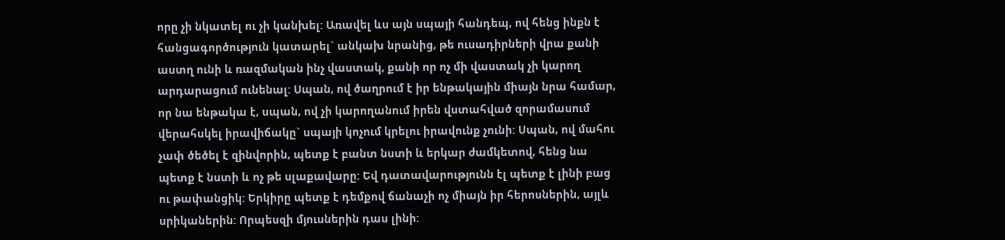որը չի նկատել ու չի կանխել: Առավել ևս այն սպայի հանդեպ, ով հենց ինքն է հանցագործություն կատարել` անկախ նրանից, թե ուսադիրների վրա քանի աստղ ունի և ռազմական ինչ վաստակ, քանի որ ոչ մի վաստակ չի կարող արդարացում ունենալ: Սպան, ով ծաղրում է իր ենթակային միայն նրա համար, որ նա ենթակա է, սպան, ով չի կարողանում իրեն վստահված զորամասում վերահսկել իրավիճակը` սպայի կոչում կրելու իրավունք չունի: Սպան, ով մահու չափ ծեծել է զինվորին, պետք է բանտ նստի և երկար ժամկետով, հենց նա պետք է նստի և ոչ թե սլաքավարը: Եվ դատավարությունն էլ պետք է լինի բաց ու թափանցիկ: Երկիրը պետք է դեմքով ճանաչի ոչ միայն իր հերոսներին, այլև սրիկաներին: Որպեսզի մյուսներին դաս լինի: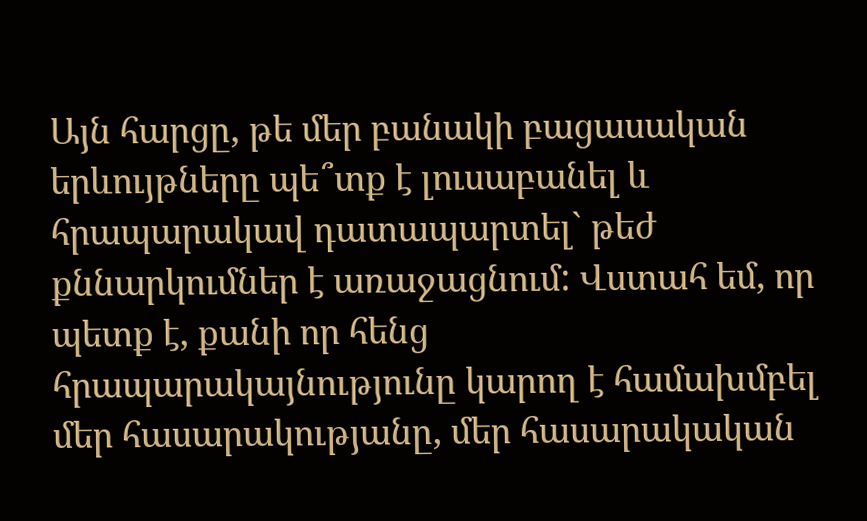Այն հարցը, թե մեր բանակի բացասական երևույթները պե՞տք է լուսաբանել և հրապարակավ դատապարտել` թեժ քննարկումներ է առաջացնում: Վստահ եմ, որ պետք է, քանի որ հենց հրապարակայնությունը կարող է համախմբել մեր հասարակությանը, մեր հասարակական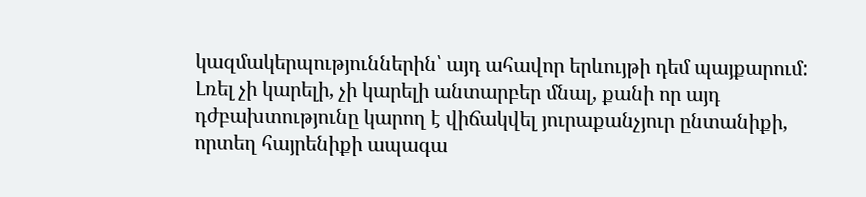կազմակերպություններին՝ այդ ահավոր երևույթի դեմ պայքարում: Լռել չի կարելի, չի կարելի անտարբեր մնալ, քանի որ այդ դժբախտությունը կարող է վիճակվել յուրաքանչյուր ընտանիքի, որտեղ հայրենիքի ապագա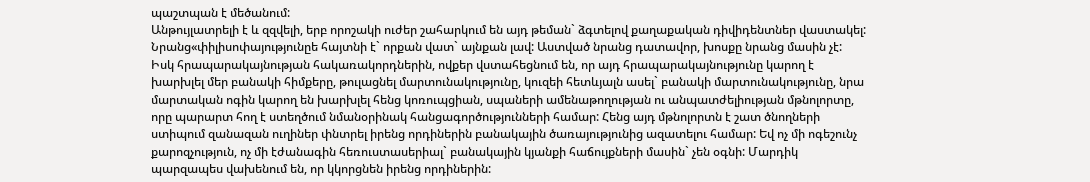պաշտպան է մեծանում:
Անթույլատրելի է և զզվելի, երբ որոշակի ուժեր շահարկում են այդ թեման` ձգտելով քաղաքական դիվիդենտներ վաստակել: Նրանց«փիլիսոփայությունըե հայտնի է` որքան վատ` այնքան լավ: Աստված նրանց դատավոր, խոսքը նրանց մասին չէ: Իսկ հրապարակայնության հակառակորդներին, ովքեր վստահեցնում են, որ այդ հրապարակայնությունը կարող է խարխլել մեր բանակի հիմքերը, թուլացնել մարտունակությունը, կուզեի հետևյալն ասել` բանակի մարտունակությունը, նրա մարտական ոգին կարող են խարխլել հենց կոռուպցիան, սպաների ամենաթողության ու անպատժելիության մթնոլորտը, որը պարարտ հող է ստեղծում նմանօրինակ հանցագործությունների համար: Հենց այդ մթնոլորտն է շատ ծնողների ստիպում զանազան ուղիներ փնտրել իրենց որդիներին բանակային ծառայությունից ազատելու համար: Եվ ոչ մի ոգեշունչ քարոզչություն, ոչ մի էժանագին հեռուստասերիալ` բանակային կյանքի հաճույքների մասին` չեն օգնի: Մարդիկ պարզապես վախենում են, որ կկորցնեն իրենց որդիներին: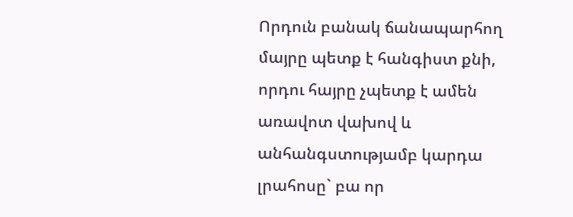Որդուն բանակ ճանապարհող մայրը պետք է հանգիստ քնի, որդու հայրը չպետք է ամեն առավոտ վախով և անհանգստությամբ կարդա լրահոսը` բա որ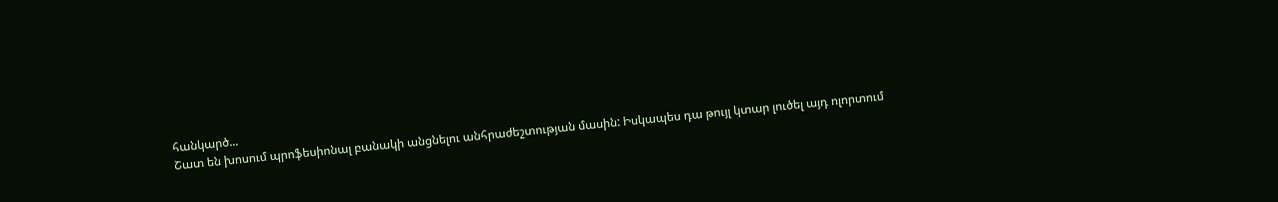հանկարծ...
Շատ են խոսում պրոֆեսիոնալ բանակի անցնելու անհրաժեշտության մասին: Իսկապես դա թույլ կտար լուծել այդ ոլորտում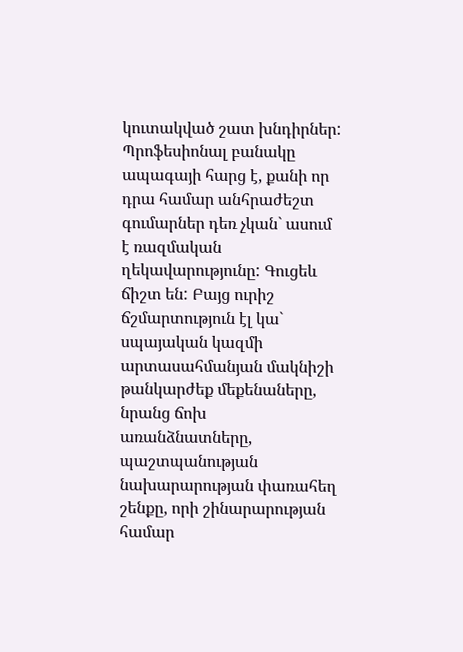կուտակված շատ խնդիրներ: Պրոֆեսիոնալ բանակը ապագայի հարց է, քանի որ դրա համար անհրաժեշտ գումարներ դեռ չկան` ասում է ռազմական ղեկավարությունը: Գուցեև ճիշտ են: Բայց ուրիշ ճշմարտություն էլ կա` սպայական կազմի արտասահմանյան մակնիշի թանկարժեք մեքենաները, նրանց ճոխ առանձնատները, պաշտպանության նախարարության փառահեղ շենքը, որի շինարարության համար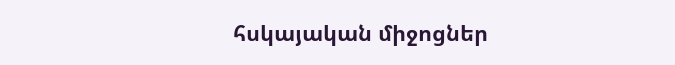հսկայական միջոցներ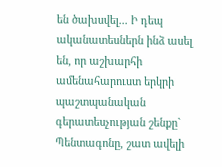են ծախսվել... Ի դեպ ականատեսներն ինձ ասել են, որ աշխարհի ամենահարուստ երկրի պաշտպանական գերատեսչության շենքը` Պենտագոնը, շատ ավելի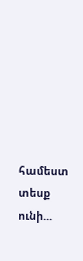համեստ տեսք ունի...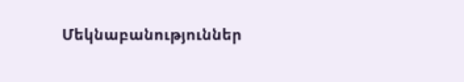Մեկնաբանություններ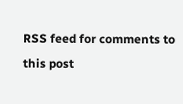RSS feed for comments to this post